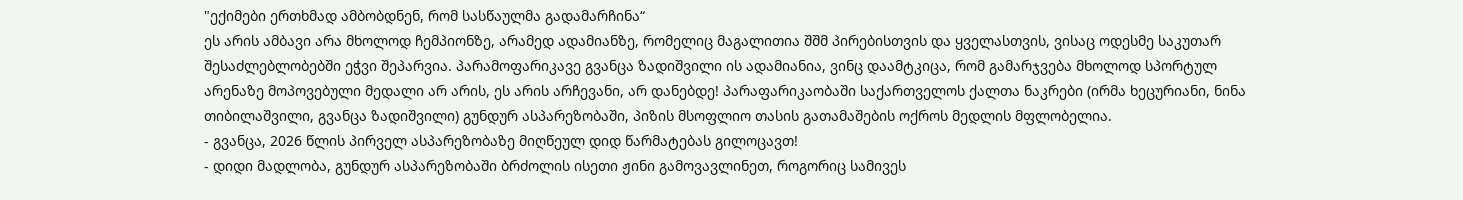"ექიმები ერთხმად ამბობდნენ, რომ სასწაულმა გადამარჩინა“
ეს არის ამბავი არა მხოლოდ ჩემპიონზე, არამედ ადამიანზე, რომელიც მაგალითია შშმ პირებისთვის და ყველასთვის, ვისაც ოდესმე საკუთარ შესაძლებლობებში ეჭვი შეპარვია. პარამოფარიკავე გვანცა ზადიშვილი ის ადამიანია, ვინც დაამტკიცა, რომ გამარჯვება მხოლოდ სპორტულ არენაზე მოპოვებული მედალი არ არის, ეს არის არჩევანი, არ დანებდე! პარაფარიკაობაში საქართველოს ქალთა ნაკრები (ირმა ხეცურიანი, ნინა თიბილაშვილი, გვანცა ზადიშვილი) გუნდურ ასპარეზობაში, პიზის მსოფლიო თასის გათამაშების ოქროს მედლის მფლობელია.
- გვანცა, 2026 წლის პირველ ასპარეზობაზე მიღწეულ დიდ წარმატებას გილოცავთ!
- დიდი მადლობა, გუნდურ ასპარეზობაში ბრძოლის ისეთი ჟინი გამოვავლინეთ, როგორიც სამივეს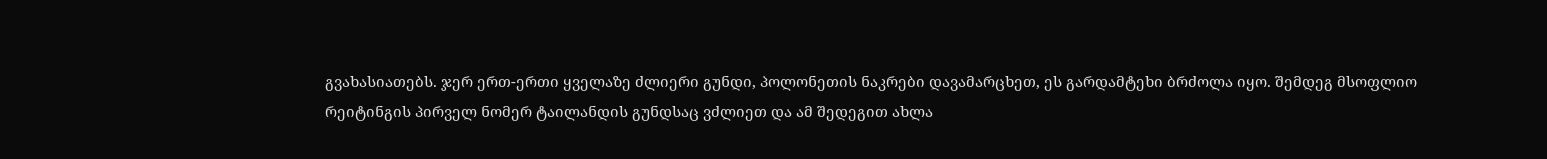გვახასიათებს. ჯერ ერთ-ერთი ყველაზე ძლიერი გუნდი, პოლონეთის ნაკრები დავამარცხეთ, ეს გარდამტეხი ბრძოლა იყო. შემდეგ მსოფლიო რეიტინგის პირველ ნომერ ტაილანდის გუნდსაც ვძლიეთ და ამ შედეგით ახლა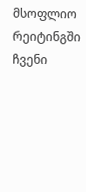მსოფლიო რეიტინგში ჩვენი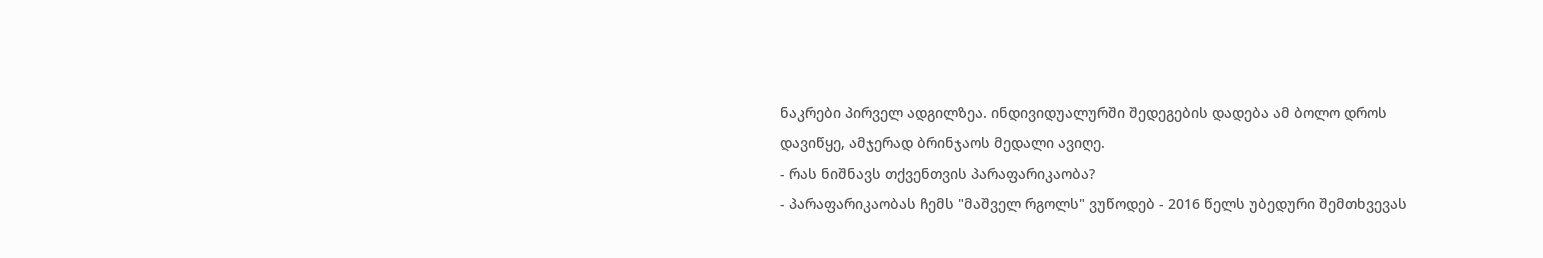ნაკრები პირველ ადგილზეა. ინდივიდუალურში შედეგების დადება ამ ბოლო დროს დავიწყე, ამჯერად ბრინჯაოს მედალი ავიღე.
- რას ნიშნავს თქვენთვის პარაფარიკაობა?
- პარაფარიკაობას ჩემს "მაშველ რგოლს" ვუწოდებ - 2016 წელს უბედური შემთხვევას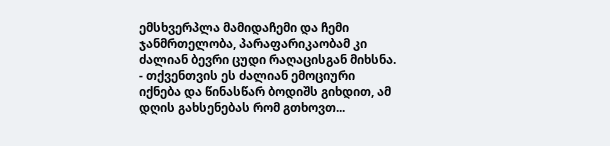ემსხვერპლა მამიდაჩემი და ჩემი ჯანმრთელობა, პარაფარიკაობამ კი ძალიან ბევრი ცუდი რაღაცისგან მიხსნა.
- თქვენთვის ეს ძალიან ემოციური იქნება და წინასწარ ბოდიშს გიხდით, ამ დღის გახსენებას რომ გთხოვთ...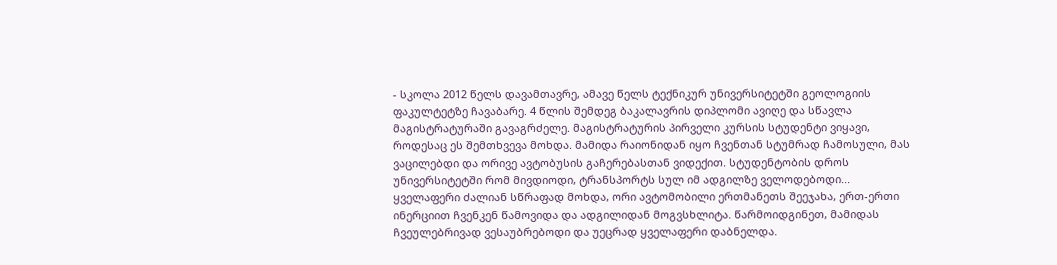- სკოლა 2012 წელს დავამთავრე, ამავე წელს ტექნიკურ უნივერსიტეტში გეოლოგიის ფაკულტეტზე ჩავაბარე. 4 წლის შემდეგ ბაკალავრის დიპლომი ავიღე და სწავლა მაგისტრატურაში გავაგრძელე. მაგისტრატურის პირველი კურსის სტუდენტი ვიყავი, როდესაც ეს შემთხვევა მოხდა. მამიდა რაიონიდან იყო ჩვენთან სტუმრად ჩამოსული, მას ვაცილებდი და ორივე ავტობუსის გაჩერებასთან ვიდექით. სტუდენტობის დროს უნივერსიტეტში რომ მივდიოდი, ტრანსპორტს სულ იმ ადგილზე ველოდებოდი... ყველაფერი ძალიან სწრაფად მოხდა, ორი ავტომობილი ერთმანეთს შეეჯახა, ერთ-ერთი ინერციით ჩვენკენ წამოვიდა და ადგილიდან მოგვსხლიტა. წარმოიდგინეთ, მამიდას ჩვეულებრივად ვესაუბრებოდი და უეცრად ყველაფერი დაბნელდა.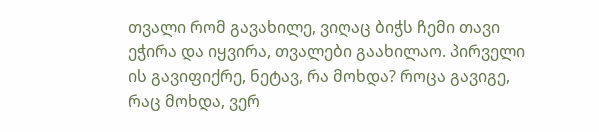თვალი რომ გავახილე, ვიღაც ბიჭს ჩემი თავი ეჭირა და იყვირა, თვალები გაახილაო. პირველი ის გავიფიქრე, ნეტავ, რა მოხდა? როცა გავიგე, რაც მოხდა, ვერ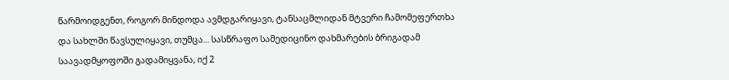წარმოიდგენთ, როგორ მინდოდა ავმდგარიყავი, ტანსაცმლიდან მტვერი ჩამომეფერთხა და სახლში წავსულიყავი, თუმცა... სასწრაფო სამედიცინო დახმარების ბრიგადამ საავადმყოფოში გადამიყვანა, იქ 2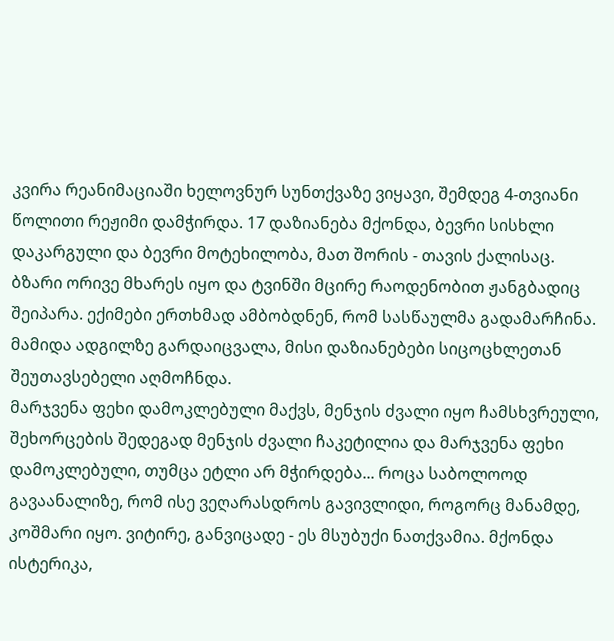კვირა რეანიმაციაში ხელოვნურ სუნთქვაზე ვიყავი, შემდეგ 4-თვიანი წოლითი რეჟიმი დამჭირდა. 17 დაზიანება მქონდა, ბევრი სისხლი დაკარგული და ბევრი მოტეხილობა, მათ შორის - თავის ქალისაც. ბზარი ორივე მხარეს იყო და ტვინში მცირე რაოდენობით ჟანგბადიც შეიპარა. ექიმები ერთხმად ამბობდნენ, რომ სასწაულმა გადამარჩინა. მამიდა ადგილზე გარდაიცვალა, მისი დაზიანებები სიცოცხლეთან შეუთავსებელი აღმოჩნდა.
მარჯვენა ფეხი დამოკლებული მაქვს, მენჯის ძვალი იყო ჩამსხვრეული, შეხორცების შედეგად მენჯის ძვალი ჩაკეტილია და მარჯვენა ფეხი დამოკლებული, თუმცა ეტლი არ მჭირდება... როცა საბოლოოდ გავაანალიზე, რომ ისე ვეღარასდროს გავივლიდი, როგორც მანამდე, კოშმარი იყო. ვიტირე, განვიცადე - ეს მსუბუქი ნათქვამია. მქონდა ისტერიკა,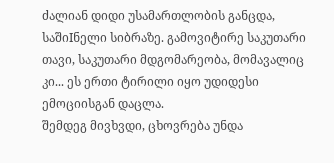ძალიან დიდი უსამართლობის განცდა, საშიIნელი სიბრაზე. გამოვიტირე საკუთარი თავი, საკუთარი მდგომარეობა, მომავალიც კი... ეს ერთი ტირილი იყო უდიდესი ემოციისგან დაცლა.
შემდეგ მივხვდი, ცხოვრება უნდა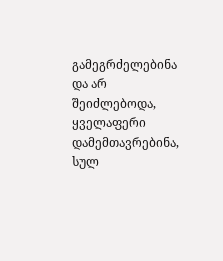გამეგრძელებინა და არ შეიძლებოდა, ყველაფერი დამემთავრებინა, სულ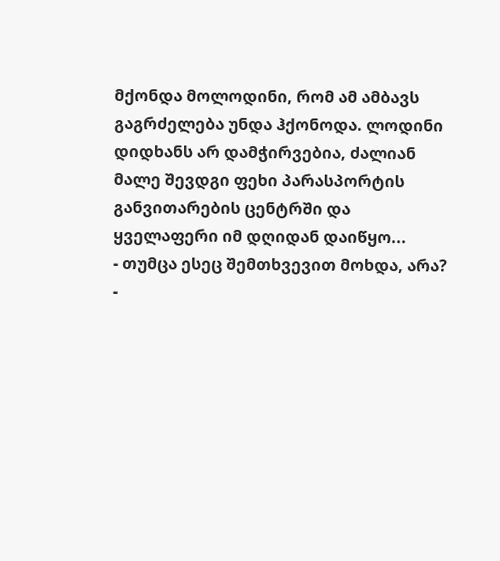მქონდა მოლოდინი, რომ ამ ამბავს გაგრძელება უნდა ჰქონოდა. ლოდინი დიდხანს არ დამჭირვებია, ძალიან მალე შევდგი ფეხი პარასპორტის განვითარების ცენტრში და ყველაფერი იმ დღიდან დაიწყო...
- თუმცა ესეც შემთხვევით მოხდა, არა?
-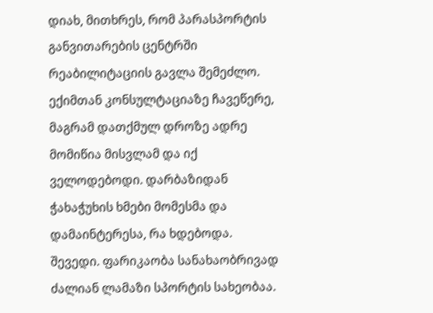დიახ, მითხრეს, რომ პარასპორტის განვითარების ცენტრში რეაბილიტაციის გავლა შემეძლო. ექიმთან კონსულტაციაზე ჩავეწერე, მაგრამ დათქმულ დროზე ადრე მომიწია მისვლამ და იქ ველოდებოდი. დარბაზიდან ჭახაჭუხის ხმები მომესმა და დამაინტერესა, რა ხდებოდა. შევედი. ფარიკაობა სანახაობრივად ძალიან ლამაზი სპორტის სახეობაა.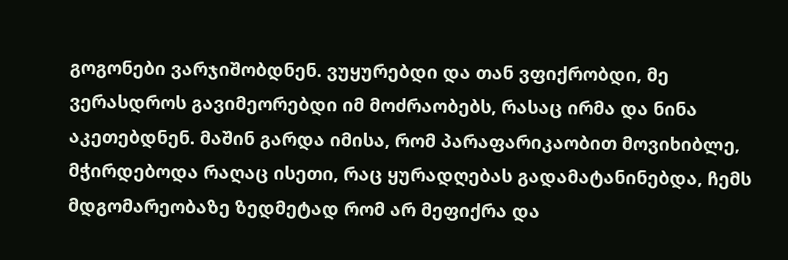გოგონები ვარჯიშობდნენ. ვუყურებდი და თან ვფიქრობდი, მე ვერასდროს გავიმეორებდი იმ მოძრაობებს, რასაც ირმა და ნინა აკეთებდნენ. მაშინ გარდა იმისა, რომ პარაფარიკაობით მოვიხიბლე, მჭირდებოდა რაღაც ისეთი, რაც ყურადღებას გადამატანინებდა, ჩემს მდგომარეობაზე ზედმეტად რომ არ მეფიქრა და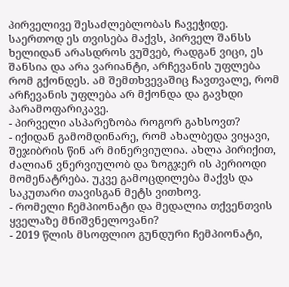პირველივე შესაძლებლობას ჩავეჭიდე. საერთოდ ეს თვისება მაქვს, პირველ შანსს ხელიდან არასდროს ვუშვებ, რადგან ვიცი, ეს შანსია და არა ვარიანტი, არჩევანის უფლება რომ გქონდეს. ამ შემთხვევაშიც ჩავთვალე, რომ არჩევანის უფლება არ მქონდა და გავხდი პარამოფარიკავე.
- პირველი ასპარეზობა როგორ გახსოვთ?
- იქიდან გამომდინარე, რომ ახალბედა ვიყავი, შეჯიბრის წინ არ მინერვიულია. ახლა პირიქით, ძალიან ვნერვიულობ და ზოგჯერ ის პერიოდი მომენატრება. უკვე გამოცდილება მაქვს და საკუთარი თავისგან მეტს ვითხოვ.
- რომელი ჩემპიონატი და მედალია თქვენთვის ყველაზე მნიშვნელოვანი?
- 2019 წლის მსოფლიო გუნდური ჩემპიონატი,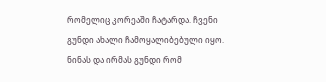რომელიც კორეაში ჩატარდა. ჩვენი გუნდი ახალი ჩამოყალიბებული იყო. ნინას და ირმას გუნდი რომ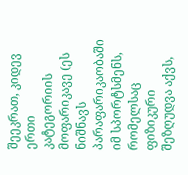შეეკრათ, კიდევ ერთი კატეგორიის მოფარიკავე (ეს ნიშნავს პარაფარიკაობაში იმ სპორტსმენს, რომელსაც ფიზიკური შეზღუდვა აქვს,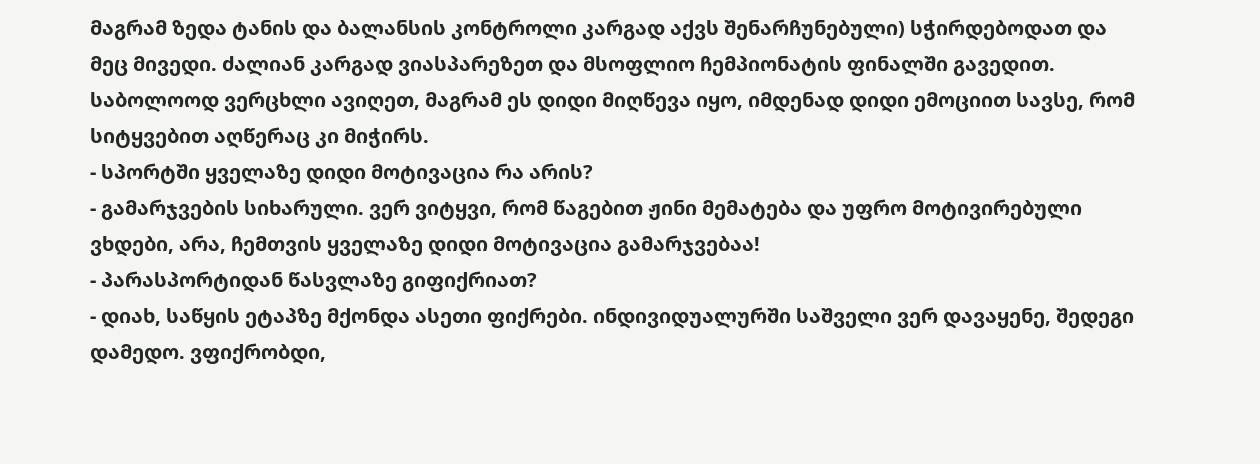მაგრამ ზედა ტანის და ბალანსის კონტროლი კარგად აქვს შენარჩუნებული) სჭირდებოდათ და მეც მივედი. ძალიან კარგად ვიასპარეზეთ და მსოფლიო ჩემპიონატის ფინალში გავედით. საბოლოოდ ვერცხლი ავიღეთ, მაგრამ ეს დიდი მიღწევა იყო, იმდენად დიდი ემოციით სავსე, რომ სიტყვებით აღწერაც კი მიჭირს.
- სპორტში ყველაზე დიდი მოტივაცია რა არის?
- გამარჯვების სიხარული. ვერ ვიტყვი, რომ წაგებით ჟინი მემატება და უფრო მოტივირებული ვხდები, არა, ჩემთვის ყველაზე დიდი მოტივაცია გამარჯვებაა!
- პარასპორტიდან წასვლაზე გიფიქრიათ?
- დიახ, საწყის ეტაპზე მქონდა ასეთი ფიქრები. ინდივიდუალურში საშველი ვერ დავაყენე, შედეგი დამედო. ვფიქრობდი,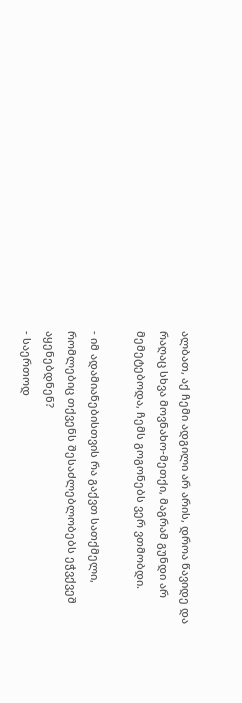ალბათ, აქ ჩემი ადგილი არ არის, დროა წავიდე და რაღაც სხვა მოვნახო-მეთქი, მაგრამ გუნდი არ მემეტებოდა, ჩემს გოგონებს ვერ ვთმობდი.

- იმ ადამიანებისთვის რა გაქვთ სათქმელი, რომლებიც თქვენს შესაძლებლობებს ეჭვქვეშ აყენებდნენ?
- საერთოდ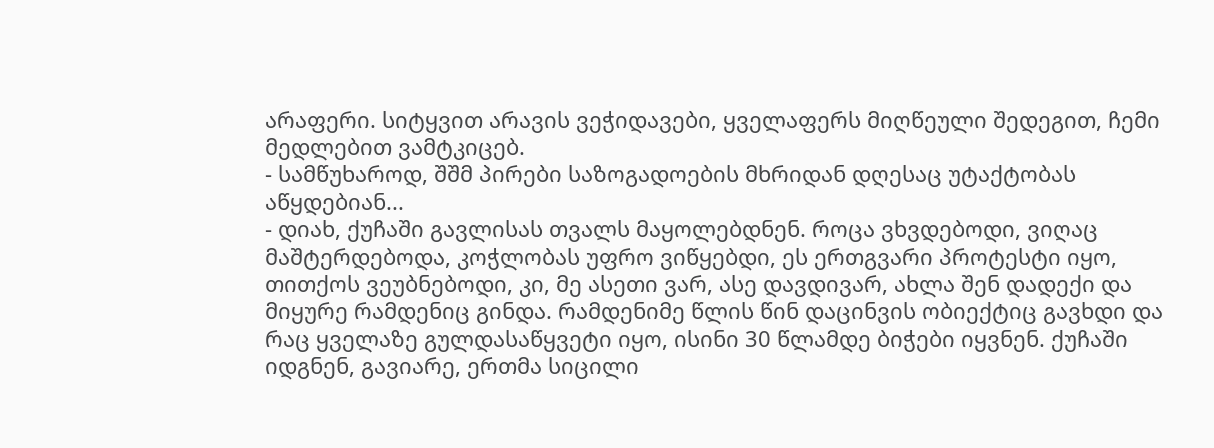არაფერი. სიტყვით არავის ვეჭიდავები, ყველაფერს მიღწეული შედეგით, ჩემი მედლებით ვამტკიცებ.
- სამწუხაროდ, შშმ პირები საზოგადოების მხრიდან დღესაც უტაქტობას აწყდებიან...
- დიახ, ქუჩაში გავლისას თვალს მაყოლებდნენ. როცა ვხვდებოდი, ვიღაც მაშტერდებოდა, კოჭლობას უფრო ვიწყებდი, ეს ერთგვარი პროტესტი იყო, თითქოს ვეუბნებოდი, კი, მე ასეთი ვარ, ასე დავდივარ, ახლა შენ დადექი და მიყურე რამდენიც გინდა. რამდენიმე წლის წინ დაცინვის ობიექტიც გავხდი და რაც ყველაზე გულდასაწყვეტი იყო, ისინი 30 წლამდე ბიჭები იყვნენ. ქუჩაში იდგნენ, გავიარე, ერთმა სიცილი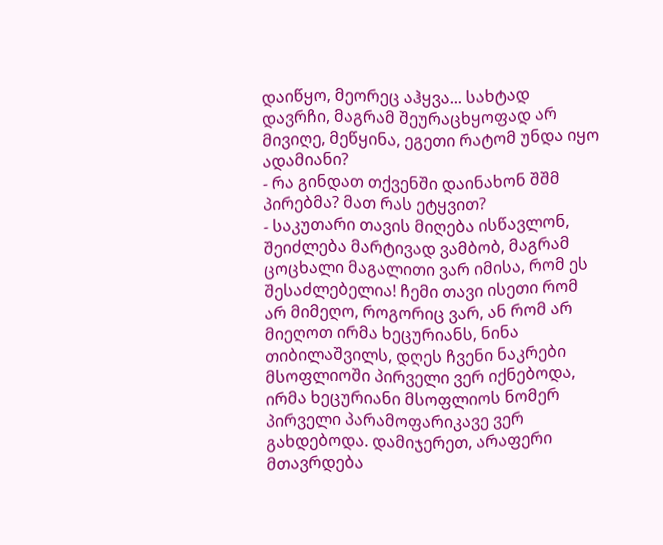დაიწყო, მეორეც აჰყვა... სახტად დავრჩი, მაგრამ შეურაცხყოფად არ მივიღე, მეწყინა, ეგეთი რატომ უნდა იყო ადამიანი?
- რა გინდათ თქვენში დაინახონ შშმ პირებმა? მათ რას ეტყვით?
- საკუთარი თავის მიღება ისწავლონ, შეიძლება მარტივად ვამბობ, მაგრამ ცოცხალი მაგალითი ვარ იმისა, რომ ეს შესაძლებელია! ჩემი თავი ისეთი რომ არ მიმეღო, როგორიც ვარ, ან რომ არ მიეღოთ ირმა ხეცურიანს, ნინა თიბილაშვილს, დღეს ჩვენი ნაკრები მსოფლიოში პირველი ვერ იქნებოდა, ირმა ხეცურიანი მსოფლიოს ნომერ პირველი პარამოფარიკავე ვერ გახდებოდა. დამიჯერეთ, არაფერი მთავრდება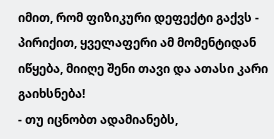იმით, რომ ფიზიკური დეფექტი გაქვს - პირიქით, ყველაფერი ამ მომენტიდან იწყება, მიიღე შენი თავი და ათასი კარი გაიხსნება!
- თუ იცნობთ ადამიანებს,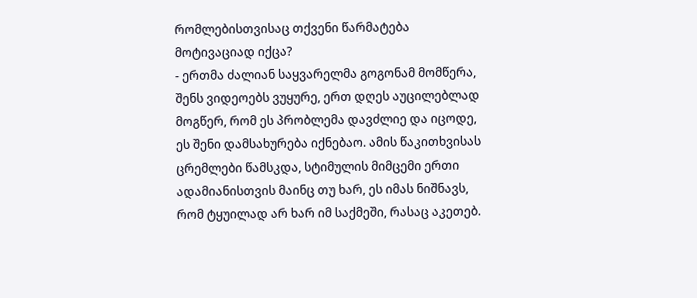რომლებისთვისაც თქვენი წარმატება მოტივაციად იქცა?
- ერთმა ძალიან საყვარელმა გოგონამ მომწერა, შენს ვიდეოებს ვუყურე, ერთ დღეს აუცილებლად მოგწერ, რომ ეს პრობლემა დავძლიე და იცოდე, ეს შენი დამსახურება იქნებაო. ამის წაკითხვისას ცრემლები წამსკდა, სტიმულის მიმცემი ერთი ადამიანისთვის მაინც თუ ხარ, ეს იმას ნიშნავს, რომ ტყუილად არ ხარ იმ საქმეში, რასაც აკეთებ.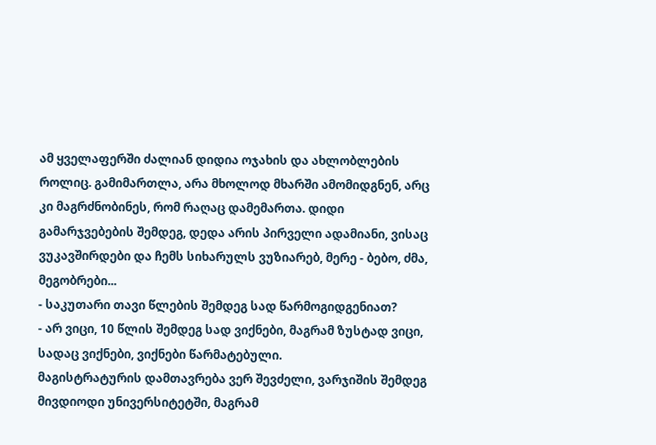ამ ყველაფერში ძალიან დიდია ოჯახის და ახლობლების როლიც. გამიმართლა, არა მხოლოდ მხარში ამომიდგნენ, არც კი მაგრძნობინეს, რომ რაღაც დამემართა. დიდი გამარჯვებების შემდეგ, დედა არის პირველი ადამიანი, ვისაც ვუკავშირდები და ჩემს სიხარულს ვუზიარებ, მერე - ბებო, ძმა, მეგობრები...
- საკუთარი თავი წლების შემდეგ სად წარმოგიდგენიათ?
- არ ვიცი, 10 წლის შემდეგ სად ვიქნები, მაგრამ ზუსტად ვიცი, სადაც ვიქნები, ვიქნები წარმატებული.
მაგისტრატურის დამთავრება ვერ შევძელი, ვარჯიშის შემდეგ მივდიოდი უნივერსიტეტში, მაგრამ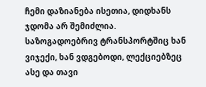ჩემი დაზიანება ისეთია, დიდხანს ჯდომა არ შემიძლია. საზოგადოებრივ ტრანსპორტშიც ხან ვიჯექი, ხან ვდგებოდი, ლექციებზეც ასე და თავი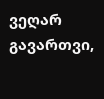ვეღარ გავართვი,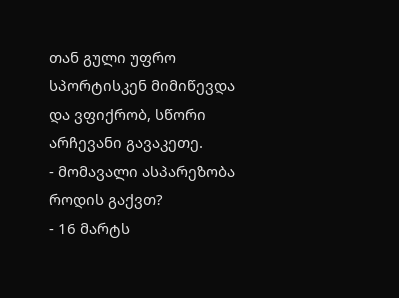თან გული უფრო სპორტისკენ მიმიწევდა და ვფიქრობ, სწორი არჩევანი გავაკეთე.
- მომავალი ასპარეზობა როდის გაქვთ?
- 16 მარტს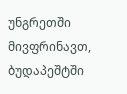უნგრეთში მივფრინავთ, ბუდაპეშტში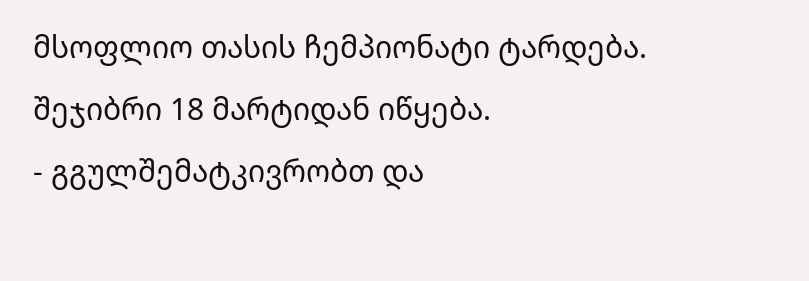მსოფლიო თასის ჩემპიონატი ტარდება. შეჯიბრი 18 მარტიდან იწყება.
- გგულშემატკივრობთ და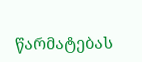წარმატებას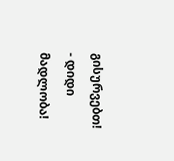გისურვებთ!
- დიდი მადლობა!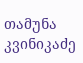თამუნა კვინიკაძე